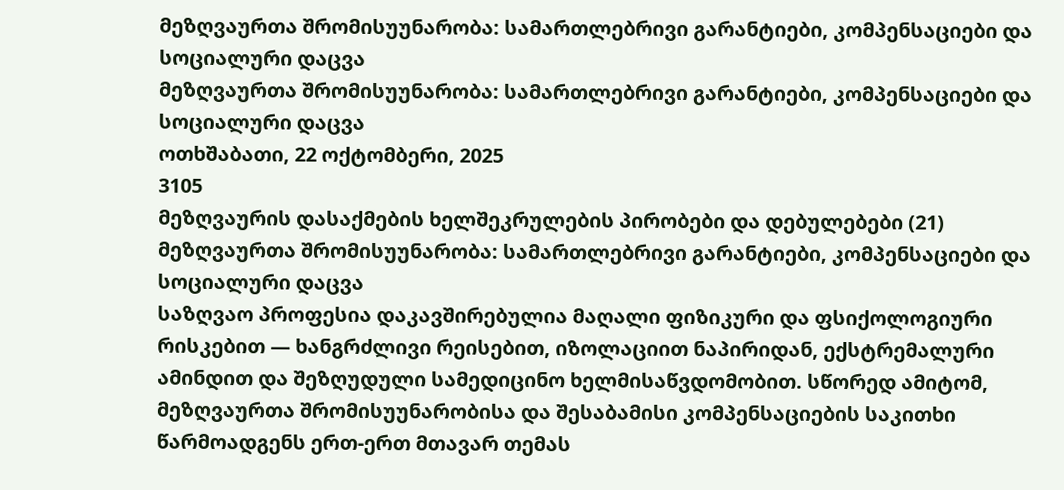მეზღვაურთა შრომისუუნარობა: სამართლებრივი გარანტიები, კომპენსაციები და სოციალური დაცვა
მეზღვაურთა შრომისუუნარობა: სამართლებრივი გარანტიები, კომპენსაციები და სოციალური დაცვა
ოთხშაბათი, 22 ოქტომბერი, 2025
3105
მეზღვაურის დასაქმების ხელშეკრულების პირობები და დებულებები (21)
მეზღვაურთა შრომისუუნარობა: სამართლებრივი გარანტიები, კომპენსაციები და სოციალური დაცვა
საზღვაო პროფესია დაკავშირებულია მაღალი ფიზიკური და ფსიქოლოგიური რისკებით — ხანგრძლივი რეისებით, იზოლაციით ნაპირიდან, ექსტრემალური ამინდით და შეზღუდული სამედიცინო ხელმისაწვდომობით. სწორედ ამიტომ, მეზღვაურთა შრომისუუნარობისა და შესაბამისი კომპენსაციების საკითხი წარმოადგენს ერთ-ერთ მთავარ თემას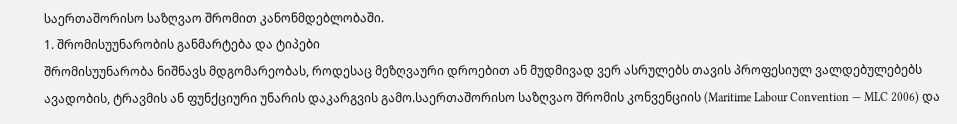საერთაშორისო საზღვაო შრომით კანონმდებლობაში.
1. შრომისუუნარობის განმარტება და ტიპები
შრომისუუნარობა ნიშნავს მდგომარეობას, როდესაც მეზღვაური დროებით ან მუდმივად ვერ ასრულებს თავის პროფესიულ ვალდებულებებს ავადობის, ტრავმის ან ფუნქციური უნარის დაკარგვის გამო.საერთაშორისო საზღვაო შრომის კონვენციის (Maritime Labour Convention — MLC 2006) და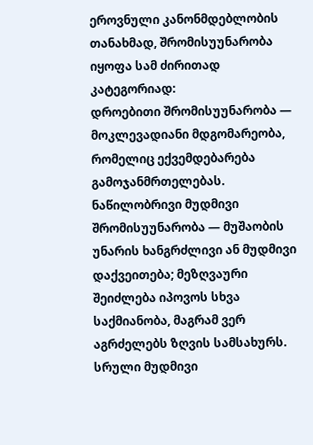ეროვნული კანონმდებლობის თანახმად, შრომისუუნარობა იყოფა სამ ძირითად კატეგორიად:
დროებითი შრომისუუნარობა — მოკლევადიანი მდგომარეობა, რომელიც ექვემდებარება გამოჯანმრთელებას.
ნაწილობრივი მუდმივი შრომისუუნარობა — მუშაობის უნარის ხანგრძლივი ან მუდმივი დაქვეითება; მეზღვაური შეიძლება იპოვოს სხვა საქმიანობა, მაგრამ ვერ აგრძელებს ზღვის სამსახურს.
სრული მუდმივი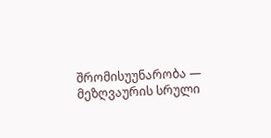შრომისუუნარობა — მეზღვაურის სრული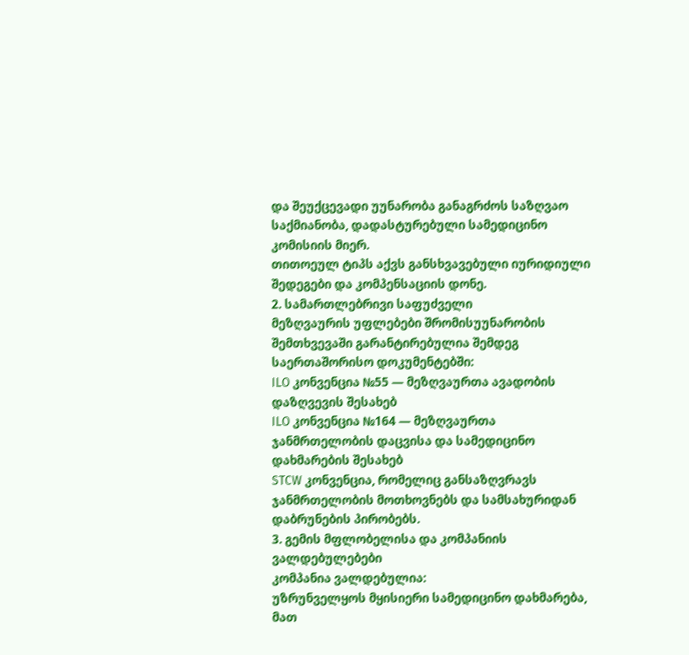და შეუქცევადი უუნარობა განაგრძოს საზღვაო საქმიანობა, დადასტურებული სამედიცინო კომისიის მიერ.
თითოეულ ტიპს აქვს განსხვავებული იურიდიული შედეგები და კომპენსაციის დონე.
2. სამართლებრივი საფუძველი
მეზღვაურის უფლებები შრომისუუნარობის შემთხვევაში გარანტირებულია შემდეგ საერთაშორისო დოკუმენტებში:
ILO კონვენცია №55 — მეზღვაურთა ავადობის დაზღვევის შესახებ
ILO კონვენცია №164 — მეზღვაურთა ჯანმრთელობის დაცვისა და სამედიცინო დახმარების შესახებ
STCW კონვენცია, რომელიც განსაზღვრავს ჯანმრთელობის მოთხოვნებს და სამსახურიდან დაბრუნების პირობებს.
3. გემის მფლობელისა და კომპანიის ვალდებულებები
კომპანია ვალდებულია:
უზრუნველყოს მყისიერი სამედიცინო დახმარება, მათ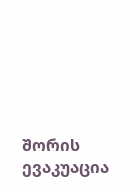შორის ევაკუაცია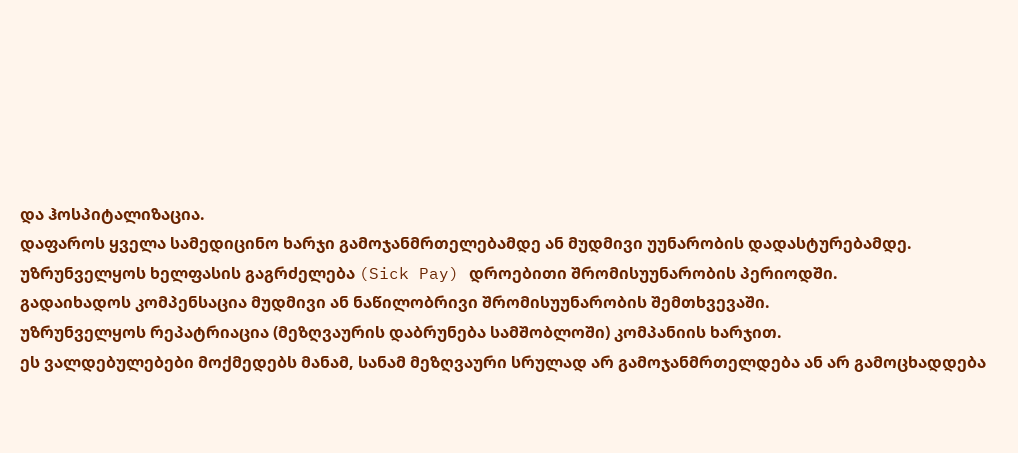და ჰოსპიტალიზაცია.
დაფაროს ყველა სამედიცინო ხარჯი გამოჯანმრთელებამდე ან მუდმივი უუნარობის დადასტურებამდე.
უზრუნველყოს ხელფასის გაგრძელება (Sick Pay) დროებითი შრომისუუნარობის პერიოდში.
გადაიხადოს კომპენსაცია მუდმივი ან ნაწილობრივი შრომისუუნარობის შემთხვევაში.
უზრუნველყოს რეპატრიაცია (მეზღვაურის დაბრუნება სამშობლოში) კომპანიის ხარჯით.
ეს ვალდებულებები მოქმედებს მანამ, სანამ მეზღვაური სრულად არ გამოჯანმრთელდება ან არ გამოცხადდება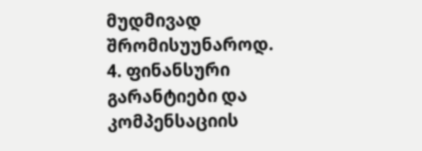მუდმივად შრომისუუნაროდ.
4. ფინანსური გარანტიები და კომპენსაციის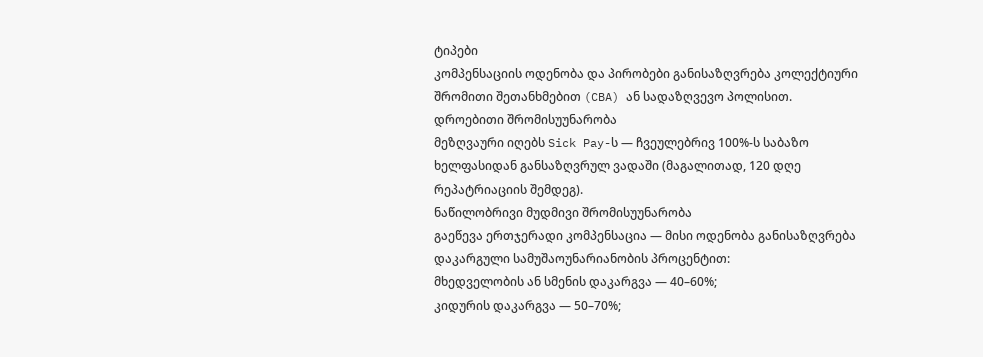ტიპები
კომპენსაციის ოდენობა და პირობები განისაზღვრება კოლექტიური შრომითი შეთანხმებით (CBA) ან სადაზღვევო პოლისით.
დროებითი შრომისუუნარობა
მეზღვაური იღებს Sick Pay-ს — ჩვეულებრივ 100%-ს საბაზო ხელფასიდან განსაზღვრულ ვადაში (მაგალითად, 120 დღე რეპატრიაციის შემდეგ).
ნაწილობრივი მუდმივი შრომისუუნარობა
გაეწევა ერთჯერადი კომპენსაცია — მისი ოდენობა განისაზღვრება დაკარგული სამუშაოუნარიანობის პროცენტით:
მხედველობის ან სმენის დაკარგვა — 40–60%;
კიდურის დაკარგვა — 50–70%;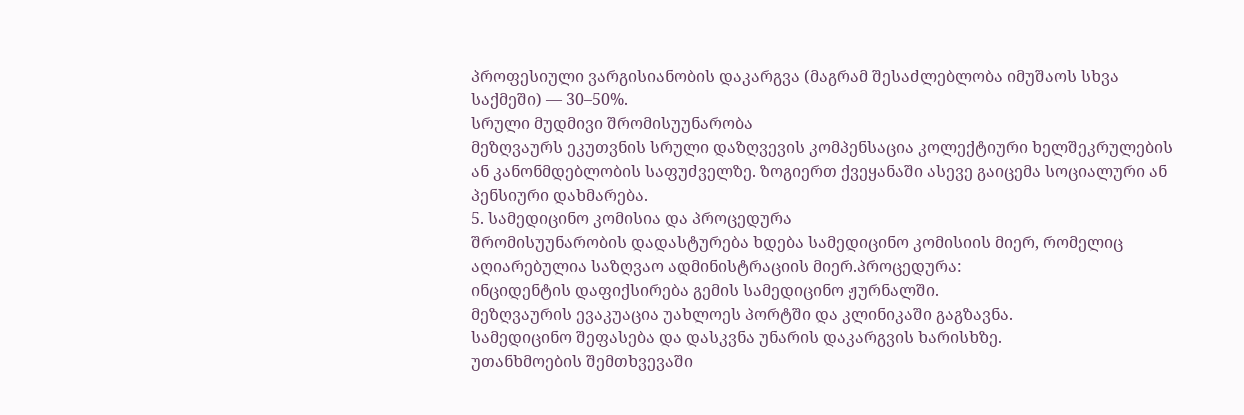პროფესიული ვარგისიანობის დაკარგვა (მაგრამ შესაძლებლობა იმუშაოს სხვა საქმეში) — 30–50%.
სრული მუდმივი შრომისუუნარობა
მეზღვაურს ეკუთვნის სრული დაზღვევის კომპენსაცია კოლექტიური ხელშეკრულების ან კანონმდებლობის საფუძველზე. ზოგიერთ ქვეყანაში ასევე გაიცემა სოციალური ან პენსიური დახმარება.
5. სამედიცინო კომისია და პროცედურა
შრომისუუნარობის დადასტურება ხდება სამედიცინო კომისიის მიერ, რომელიც აღიარებულია საზღვაო ადმინისტრაციის მიერ.პროცედურა:
ინციდენტის დაფიქსირება გემის სამედიცინო ჟურნალში.
მეზღვაურის ევაკუაცია უახლოეს პორტში და კლინიკაში გაგზავნა.
სამედიცინო შეფასება და დასკვნა უნარის დაკარგვის ხარისხზე.
უთანხმოების შემთხვევაში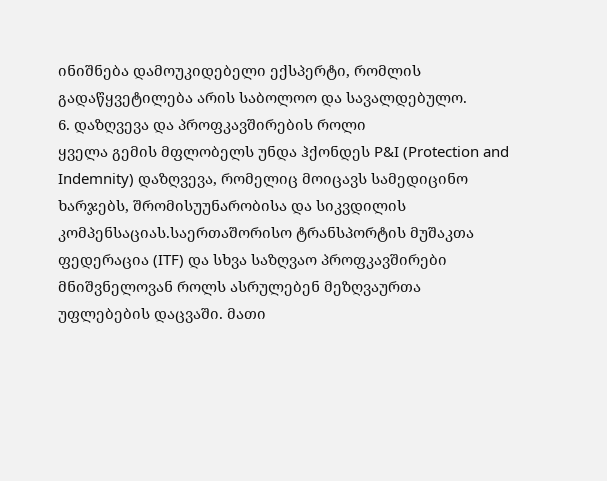ინიშნება დამოუკიდებელი ექსპერტი, რომლის გადაწყვეტილება არის საბოლოო და სავალდებულო.
6. დაზღვევა და პროფკავშირების როლი
ყველა გემის მფლობელს უნდა ჰქონდეს P&I (Protection and Indemnity) დაზღვევა, რომელიც მოიცავს სამედიცინო ხარჯებს, შრომისუუნარობისა და სიკვდილის კომპენსაციას.საერთაშორისო ტრანსპორტის მუშაკთა ფედერაცია (ITF) და სხვა საზღვაო პროფკავშირები მნიშვნელოვან როლს ასრულებენ მეზღვაურთა უფლებების დაცვაში. მათი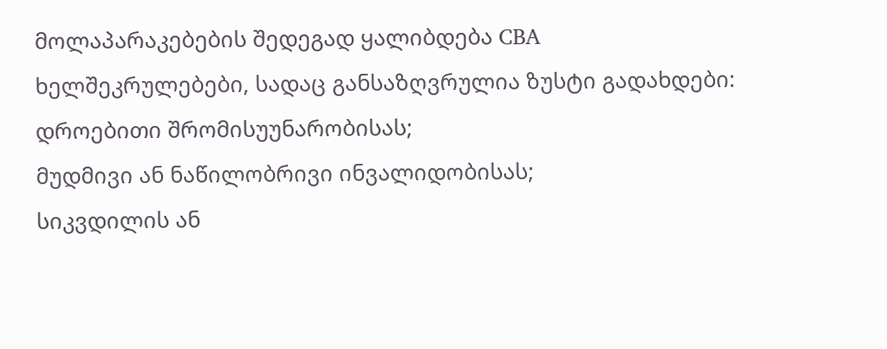მოლაპარაკებების შედეგად ყალიბდება CBA ხელშეკრულებები, სადაც განსაზღვრულია ზუსტი გადახდები:
დროებითი შრომისუუნარობისას;
მუდმივი ან ნაწილობრივი ინვალიდობისას;
სიკვდილის ან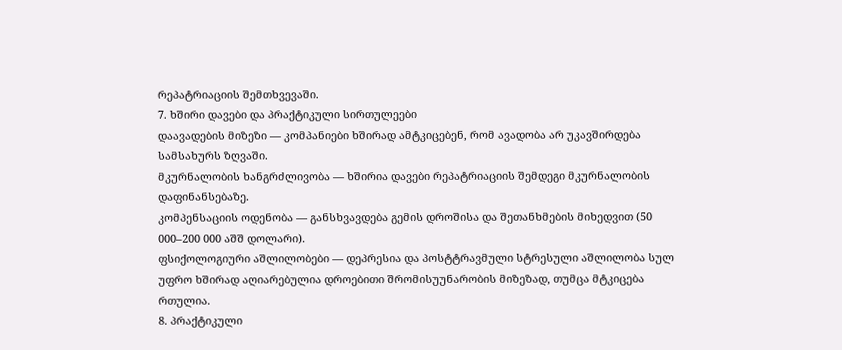რეპატრიაციის შემთხვევაში.
7. ხშირი დავები და პრაქტიკული სირთულეები
დაავადების მიზეზი — კომპანიები ხშირად ამტკიცებენ, რომ ავადობა არ უკავშირდება სამსახურს ზღვაში.
მკურნალობის ხანგრძლივობა — ხშირია დავები რეპატრიაციის შემდეგი მკურნალობის დაფინანსებაზე.
კომპენსაციის ოდენობა — განსხვავდება გემის დროშისა და შეთანხმების მიხედვით (50 000–200 000 აშშ დოლარი).
ფსიქოლოგიური აშლილობები — დეპრესია და პოსტტრავმული სტრესული აშლილობა სულ უფრო ხშირად აღიარებულია დროებითი შრომისუუნარობის მიზეზად, თუმცა მტკიცება რთულია.
8. პრაქტიკული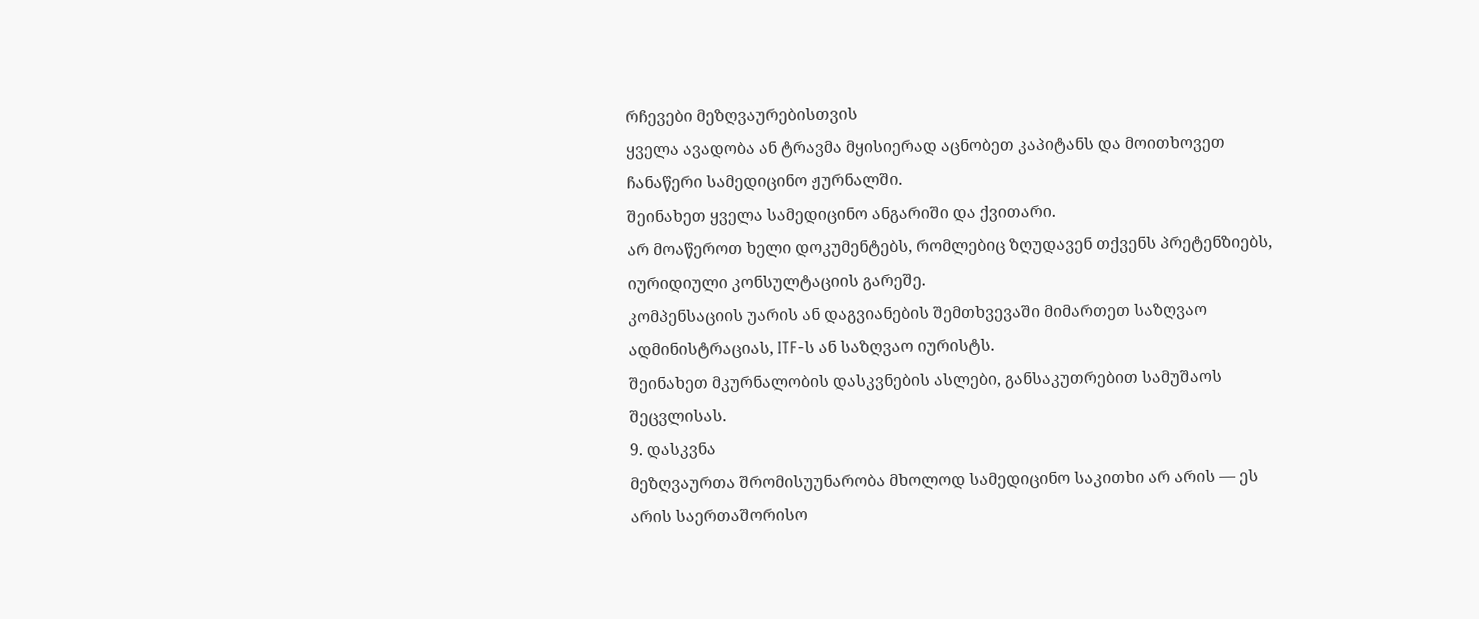რჩევები მეზღვაურებისთვის
ყველა ავადობა ან ტრავმა მყისიერად აცნობეთ კაპიტანს და მოითხოვეთ ჩანაწერი სამედიცინო ჟურნალში.
შეინახეთ ყველა სამედიცინო ანგარიში და ქვითარი.
არ მოაწეროთ ხელი დოკუმენტებს, რომლებიც ზღუდავენ თქვენს პრეტენზიებს, იურიდიული კონსულტაციის გარეშე.
კომპენსაციის უარის ან დაგვიანების შემთხვევაში მიმართეთ საზღვაო ადმინისტრაციას, ITF-ს ან საზღვაო იურისტს.
შეინახეთ მკურნალობის დასკვნების ასლები, განსაკუთრებით სამუშაოს შეცვლისას.
9. დასკვნა
მეზღვაურთა შრომისუუნარობა მხოლოდ სამედიცინო საკითხი არ არის — ეს არის საერთაშორისო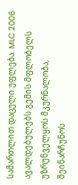სამართლით დაცული უფლება. MLC 2006 ავალდებულებს გემის მფლობელს უზრუნველყოს მკურნალობა, შეინარჩუნოს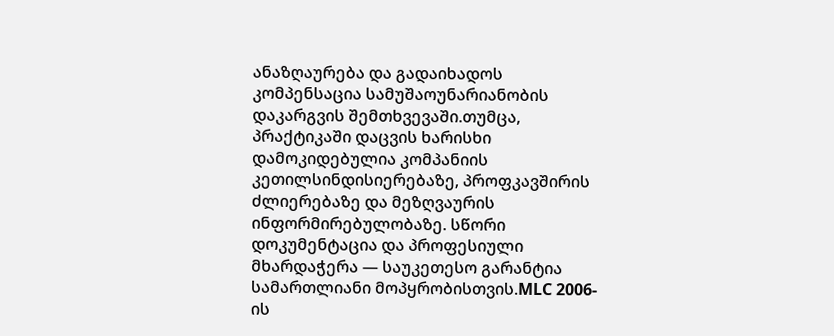ანაზღაურება და გადაიხადოს კომპენსაცია სამუშაოუნარიანობის დაკარგვის შემთხვევაში.თუმცა, პრაქტიკაში დაცვის ხარისხი დამოკიდებულია კომპანიის კეთილსინდისიერებაზე, პროფკავშირის ძლიერებაზე და მეზღვაურის ინფორმირებულობაზე. სწორი დოკუმენტაცია და პროფესიული მხარდაჭერა — საუკეთესო გარანტია სამართლიანი მოპყრობისთვის.MLC 2006-ის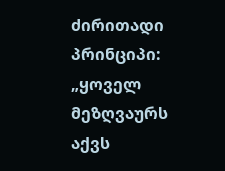ძირითადი პრინციპი:
„ყოველ მეზღვაურს აქვს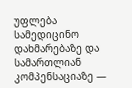უფლება სამედიცინო დახმარებაზე და სამართლიან კომპენსაციაზე —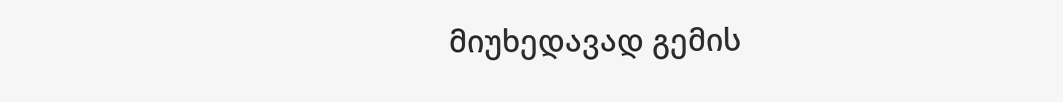მიუხედავად გემის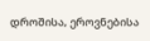დროშისა, ეროვნებისა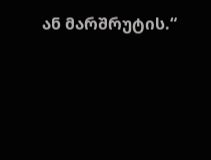ან მარშრუტის.“